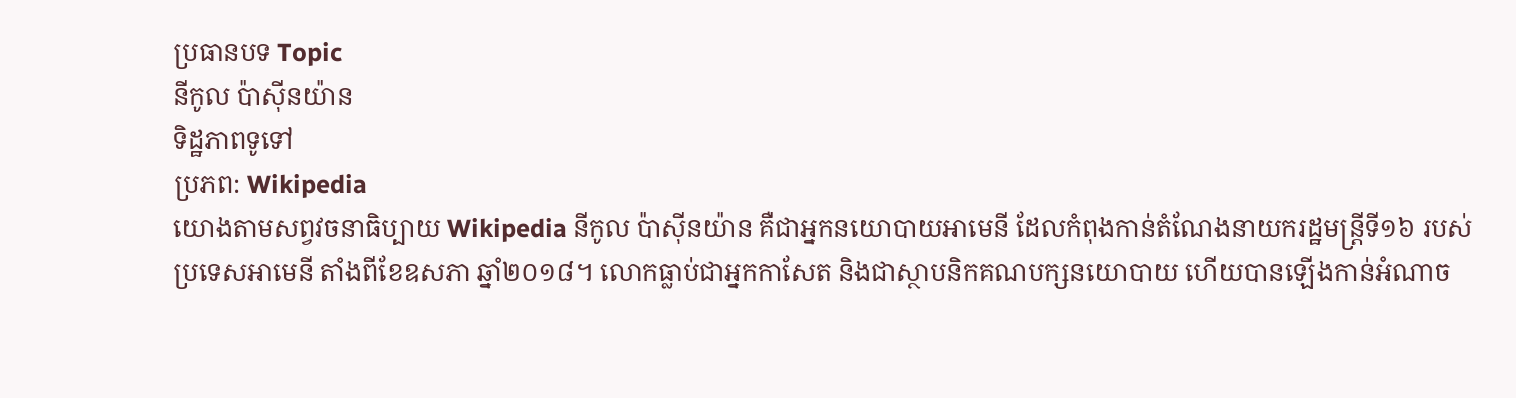ប្រធានបទ Topic
នីកូល ប៉ាស៊ីនយ៉ាន
ទិដ្ឋភាពទូទៅ
ប្រភព: Wikipedia
យោងតាមសព្វវចនាធិប្បាយ Wikipedia នីកូល ប៉ាស៊ីនយ៉ាន គឺជាអ្នកនយោបាយអាមេនី ដែលកំពុងកាន់តំណែងនាយករដ្ឋមន្ត្រីទី១៦ របស់ប្រទេសអាមេនី តាំងពីខែឧសភា ឆ្នាំ២០១៨។ លោកធ្លាប់ជាអ្នកកាសែត និងជាស្ថាបនិកគណបក្សនយោបាយ ហើយបានឡើងកាន់អំណាច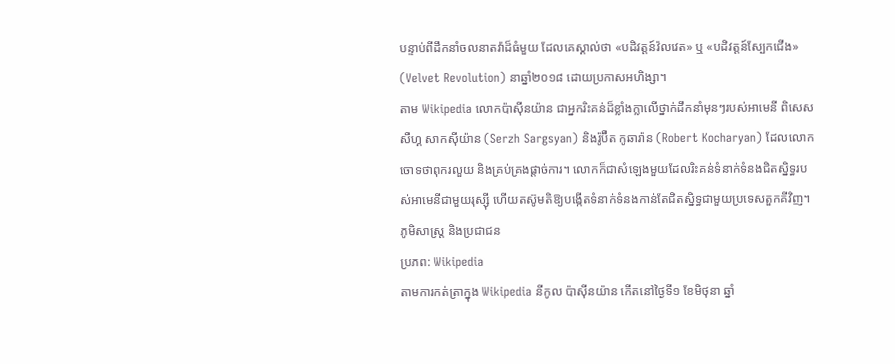បន្ទាប់ពីដឹកនាំចលនាតវ៉ាដ៏ធំមួយ ដែលគេស្គាល់ថា «បដិវត្តន៍វ៉លវេត» ឬ «បដិវត្តន៍ស្បែកជើង» (Velvet Revolution) នាឆ្នាំ២០១៨ ដោយប្រកាសអហិង្សា។
តាម Wikipedia លោកប៉ាស៊ីនយ៉ាន ជាអ្នករិះគន់ដ៏ខ្លាំងក្លាលើថ្នាក់ដឹកនាំមុនៗរបស់អាមេនី ពិសេស សឺហ្គ សាកស៊ីយ៉ាន (Serzh Sargsyan) និងរ៉ូប៊ឺត កូឆារ៉ាន (Robert Kocharyan) ដែលលោកចោទថាពុករលួយ និងគ្រប់គ្រងផ្តាច់ការ។ លោកក៏ជាសំឡេងមួយដែលរិះគន់ទំនាក់ទំនងជិតស្និទ្ធរបស់អាមេនីជាមួយរុស្ស៊ី ហើយតស៊ូមតិឱ្យបង្កើតទំនាក់ទំនងកាន់តែជិតស្និទ្ធជាមួយប្រទេសតួកគីវិញ។
ភូមិសាស្ត្រ និងប្រជាជន
ប្រភព: Wikipedia
តាមការកត់ត្រាក្នុង Wikipedia នីកូល ប៉ាស៊ីនយ៉ាន កើតនៅថ្ងៃទី១ ខែមិថុនា ឆ្នាំ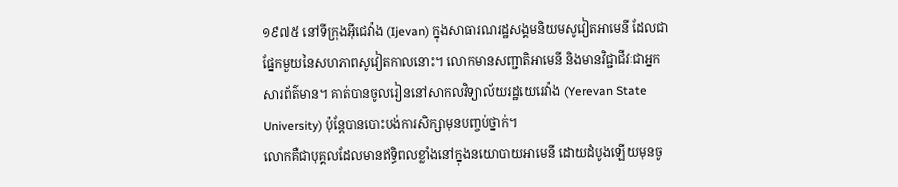១៩៧៥ នៅទីក្រុងអ៊ីជេវ៉ាង (Ijevan) ក្នុងសាធារណរដ្ឋសង្គមនិយមសូវៀតអាមេនី ដែលជាផ្នែកមួយនៃសហភាពសូវៀតកាលនោះ។ លោកមានសញ្ជាតិអាមេនី និងមានវិជ្ជាជីវៈជាអ្នកសារព័ត៌មាន។ គាត់បានចូលរៀននៅសាកលវិទ្យាល័យរដ្ឋយេរេវ៉ាង (Yerevan State University) ប៉ុន្តែបានបោះបង់ការសិក្សាមុនបញ្ចប់ថ្នាក់។
លោកគឺជាបុគ្គលដែលមានឥទ្ធិពលខ្លាំងនៅក្នុងនយោបាយអាមេនី ដោយដំបូងឡើយមុនចូ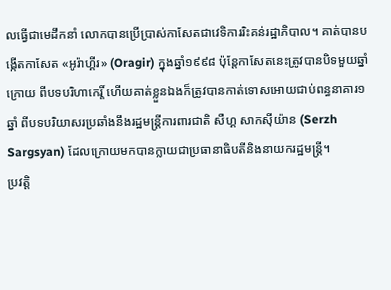លធ្វើជាមេដឹកនាំ លោកបានប្រើប្រាស់កាសែតជាវេទិការរិះគន់រដ្ឋាភិបាល។ គាត់បានបង្កើតកាសែត «អូរ៉ាហ្គីរ» (Oragir) ក្នុងឆ្នាំ១៩៩៨ ប៉ុន្តែកាសែតនេះត្រូវបានបិទមួយឆ្នាំក្រោយ ពីបទបរិហាកេរ្តិ៍ ហើយគាត់ខ្លួនឯងក៏ត្រូវបានកាត់ទោសអោយជាប់ពន្ធនាគារ១ឆ្នាំ ពីបទបរិយាសរប្រឆាំងនឹងរដ្ឋមន្ត្រីការពារជាតិ សឺហ្គ សាកស៊ីយ៉ាន (Serzh Sargsyan) ដែលក្រោយមកបានក្លាយជាប្រធានាធិបតីនិងនាយករដ្ឋមន្ត្រី។
ប្រវត្តិ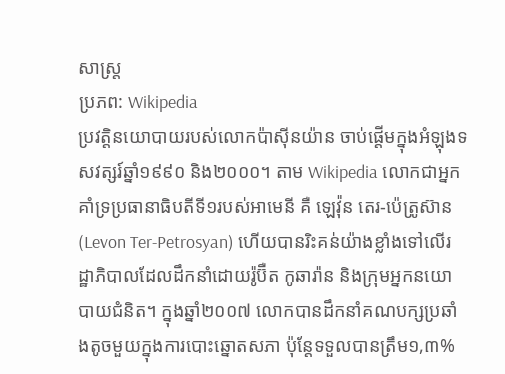សាស្ត្រ
ប្រភព: Wikipedia
ប្រវត្តិនយោបាយរបស់លោកប៉ាស៊ីនយ៉ាន ចាប់ផ្ដើមក្នុងអំឡុងទសវត្សរ៍ឆ្នាំ១៩៩០ និង២០០០។ តាម Wikipedia លោកជាអ្នកគាំទ្រប្រធានាធិបតីទី១របស់អាមេនី គឺ ឡេវ៉ុន តេរ-ប៉េត្រូស៊ាន (Levon Ter-Petrosyan) ហើយបានរិះគន់យ៉ាងខ្លាំងទៅលើរដ្ឋាភិបាលដែលដឹកនាំដោយរ៉ូប៊ឺត កូឆារ៉ាន និងក្រុមអ្នកនយោបាយជំនិត។ ក្នុងឆ្នាំ២០០៧ លោកបានដឹកនាំគណបក្សប្រឆាំងតូចមួយក្នុងការបោះឆ្នោតសភា ប៉ុន្តែទទួលបានត្រឹម១,៣%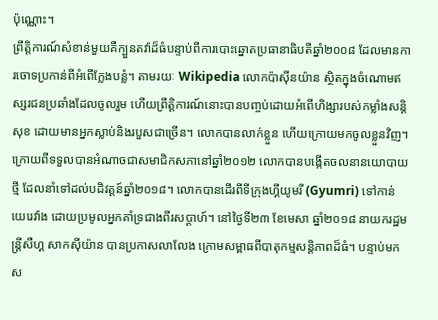ប៉ុណ្ណោះ។
ព្រឹត្តិការណ៍សំខាន់មួយគឺក្បួនតវ៉ាដ៏ធំបន្ទាប់ពីការបោះឆ្នោតប្រធានាធិបតីឆ្នាំ២០០៨ ដែលមានការចោទប្រកាន់ពីអំពើក្លែងបន្លំ។ តាមរយៈ Wikipedia លោកប៉ាស៊ីនយ៉ាន ស្ថិតក្នុងចំណោមឥស្សរជនប្រឆាំងដែលចូលរួម ហើយព្រឹត្តិការណ៍នោះបានបញ្ចប់ដោយអំពើហិង្សារបស់កម្លាំងសន្តិសុខ ដោយមានអ្នកស្លាប់និងរបួសជាច្រើន។ លោកបានលាក់ខ្លួន ហើយក្រោយមកចូលខ្លួនវិញ។
ក្រោយពីទទួលបានអំណាចជាសមាជិកសភានៅឆ្នាំ២០១២ លោកបានបង្កើតចលនានយោបាយថ្មី ដែលនាំទៅដល់បដិវត្តន៍ឆ្នាំ២០១៨។ លោកបានដើរពីទីក្រុងហ្គីយូមរី (Gyumri) ទៅកាន់យេរេវ៉ាង ដោយប្រមូលអ្នកគាំទ្រជាងពីរសប្តាហ៍។ នៅថ្ងៃទី២៣ ខែមេសា ឆ្នាំ២០១៨ នាយករដ្ឋមន្ត្រីសឺហ្គ សាកស៊ីយ៉ាន បានប្រកាសលាលែង ក្រោមសម្ពាធពីបាតុកម្មសន្តិភាពដ៏ធំ។ បន្ទាប់មក ស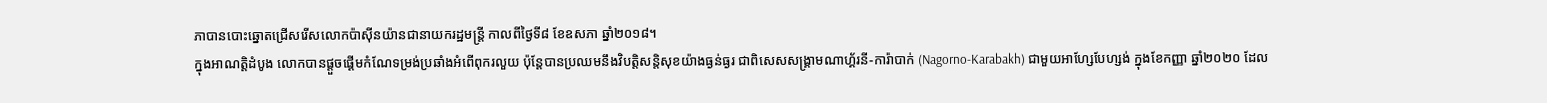ភាបានបោះឆ្នោតជ្រើសរើសលោកប៉ាស៊ីនយ៉ានជានាយករដ្ឋមន្ត្រី កាលពីថ្ងៃទី៨ ខែឧសភា ឆ្នាំ២០១៨។
ក្នុងអាណត្តិដំបូង លោកបានផ្ដួចផ្ដើមកំណែទម្រង់ប្រឆាំងអំពើពុករលួយ ប៉ុន្តែបានប្រឈមនឹងវិបត្តិសន្តិសុខយ៉ាងធ្ងន់ធ្ងរ ជាពិសេសសង្គ្រាមណាហ្គ័រនី-ការ៉ាបាក់ (Nagorno-Karabakh) ជាមួយអាហ្សែបែហ្សង់ ក្នុងខែកញ្ញា ឆ្នាំ២០២០ ដែល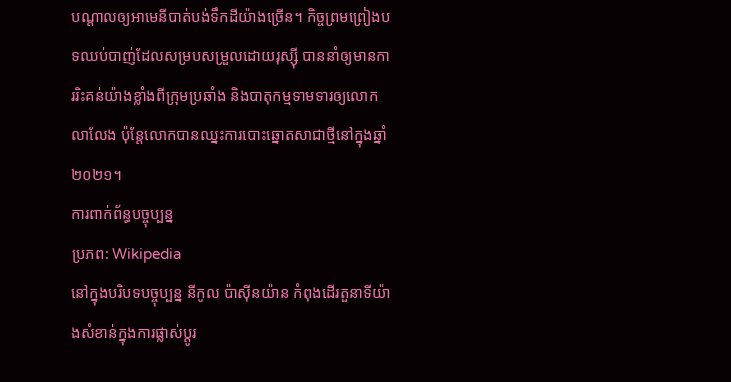បណ្ដាលឲ្យអាមេនីបាត់បង់ទឹកដីយ៉ាងច្រើន។ កិច្ចព្រមព្រៀងបទឈប់បាញ់ដែលសម្របសម្រួលដោយរុស្ស៊ី បាននាំឲ្យមានការរិះគន់យ៉ាងខ្លាំងពីក្រុមប្រឆាំង និងបាតុកម្មទាមទារឲ្យលោកលាលែង ប៉ុន្តែលោកបានឈ្នះការបោះឆ្នោតសាជាថ្មីនៅក្នុងឆ្នាំ២០២១។
ការពាក់ព័ន្ធបច្ចុប្បន្ន
ប្រភព: Wikipedia
នៅក្នុងបរិបទបច្ចុប្បន្ន នីកូល ប៉ាស៊ីនយ៉ាន កំពុងដើរតួនាទីយ៉ាងសំខាន់ក្នុងការផ្លាស់ប្ដូរ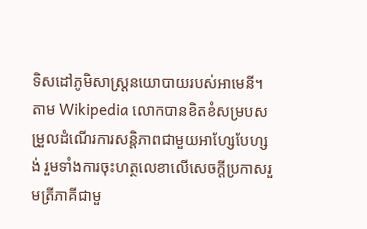ទិសដៅភូមិសាស្ត្រនយោបាយរបស់អាមេនី។ តាម Wikipedia លោកបានខិតខំសម្របសម្រួលដំណើរការសន្តិភាពជាមួយអាហ្សែបែហ្សង់ រួមទាំងការចុះហត្ថលេខាលើសេចក្តីប្រកាសរួមត្រីភាគីជាមួ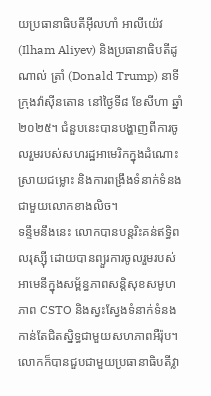យប្រធានាធិបតីអ៊ីលហាំ អាលីយ៉េវ (Ilham Aliyev) និងប្រធានាធិបតីដូណាល់ ត្រាំ (Donald Trump) នាទីក្រុងវ៉ាស៊ីនតោន នៅថ្ងៃទី៨ ខែសីហា ឆ្នាំ២០២៥។ ជំនួបនេះបានបង្ហាញពីការចូលរួមរបស់សហរដ្ឋអាមេរិកក្នុងដំណោះស្រាយជម្លោះ និងការពង្រឹងទំនាក់ទំនងជាមួយលោកខាងលិច។
ទន្ទឹមនឹងនេះ លោកបានបន្តរិះគន់ឥទ្ធិពលរុស្ស៊ី ដោយបានព្យួរការចូលរួមរបស់អាមេនីក្នុងសម្ព័ន្ធភាពសន្តិសុខសមូហភាព CSTO និងស្វះស្វែងទំនាក់ទំនងកាន់តែជិតស្និទ្ធជាមួយសហភាពអឺរ៉ុប។ លោកក៏បានជួបជាមួយប្រធានាធិបតីវ្លា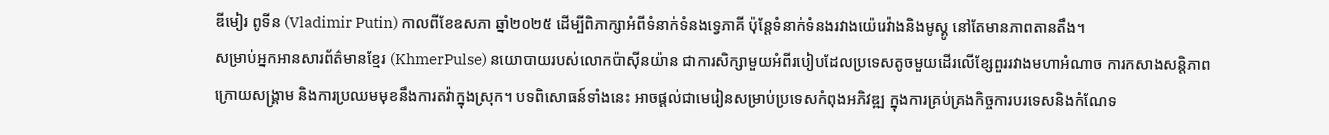ឌីមៀរ ពូទីន (Vladimir Putin) កាលពីខែឧសភា ឆ្នាំ២០២៥ ដើម្បីពិភាក្សាអំពីទំនាក់ទំនងទ្វេភាគី ប៉ុន្តែទំនាក់ទំនងរវាងយ៉េរេវ៉ាងនិងមូស្គូ នៅតែមានភាពតានតឹង។
សម្រាប់អ្នកអានសារព័ត៌មានខ្មែរ (KhmerPulse) នយោបាយរបស់លោកប៉ាស៊ីនយ៉ាន ជាការសិក្សាមួយអំពីរបៀបដែលប្រទេសតូចមួយដើរលើខ្សែពួររវាងមហាអំណាច ការកសាងសន្តិភាពក្រោយសង្គ្រាម និងការប្រឈមមុខនឹងការតវ៉ាក្នុងស្រុក។ បទពិសោធន៍ទាំងនេះ អាចផ្ដល់ជាមេរៀនសម្រាប់ប្រទេសកំពុងអភិវឌ្ឍ ក្នុងការគ្រប់គ្រងកិច្ចការបរទេសនិងកំណែទ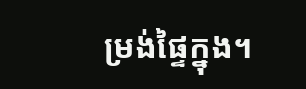ម្រង់ផ្ទៃក្នុង។